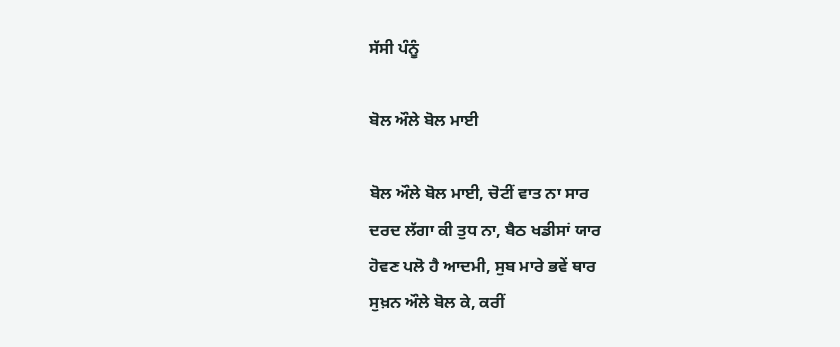ਸੱਸੀ ਪੰਨੂੰ

ਬੋਲ ਔਲੇ ਬੋਲ ਮਾਈ

ਬੋਲ ਔਲੇ ਬੋਲ ਮਾਈ, ਚੋਟੀਂ ਵਾਤ ਨਾ ਸਾਰ
ਦਰਦ ਲੱਗਾ ਕੀ ਤੁਧ ਨਾ, ਬੈਠ ਖਡੀਸਾਂ ਯਾਰ
ਹੋਵਣ ਪਲੋ ਹੈ ਆਦਮੀ, ਸੁਬ ਮਾਰੇ ਭਵੇਂ ਥਾਰ
ਸੁਖ਼ਨ ਔਲੇ ਬੋਲ ਕੇ, ਕਰੀਂ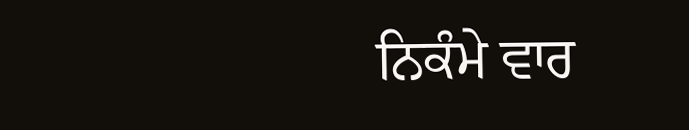ਨਿਕੰਮੇ ਵਾਰ